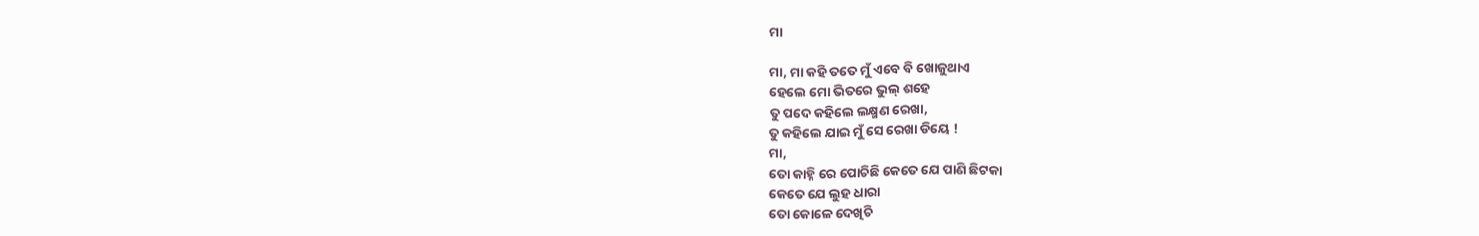ମା

ମା, ମା କହି ତତେ ମୁଁ ଏବେ ବି ଖୋଜୁଥାଏ
ହେଲେ ମୋ ଭିତରେ ଭୁଲ୍ ଶହେ
ତୁ ପଦେ କହିଲେ ଲକ୍ଷ୍ମଣ ରେଖା,
ତୁ କହିଲେ ଯାଇ ମୁଁ ସେ ରେଖା ଡିୟେ !
ମା,
ତୋ କାହ୍ନି ରେ ପୋଚିଛି କେତେ ଯେ ପାଣି ଛିଟକା
କେତେ ଯେ ଲୁହ ଧାରା
ତୋ କୋଳେ ଦେଖିଚି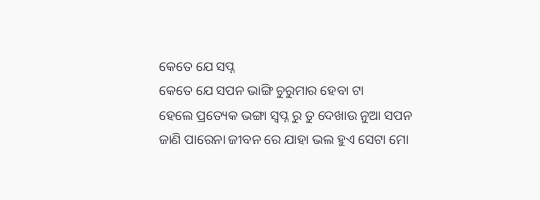କେତେ ଯେ ସପ୍ନ
କେତେ ଯେ ସପନ ଭାଙ୍ଗି ଚୁରୁମାର ହେବା ଟା
ହେଲେ ପ୍ରତ୍ୟେକ ଭଙ୍ଗା ସ୍ଵପ୍ନ ରୁ ତୁ ଦେଖାଉ ନୁଆ ସପନ
ଜାଣି ପାରେନା ଜୀବନ ରେ ଯାହା ଭଲ ହୁଏ ସେଟା ମୋ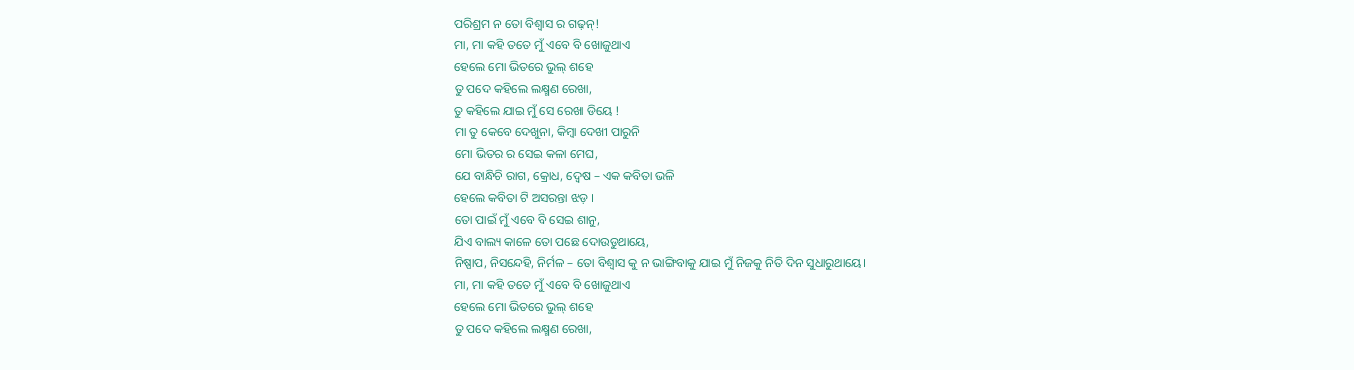ପରିଶ୍ରମ ନ ତୋ ବିଶ୍ୱାସ ର ଗଢ଼ନ୍!
ମା, ମା କହି ତତେ ମୁଁ ଏବେ ବି ଖୋଜୁଥାଏ
ହେଲେ ମୋ ଭିତରେ ଭୁଲ୍ ଶହେ
ତୁ ପଦେ କହିଲେ ଲକ୍ଷ୍ମଣ ରେଖା,
ତୁ କହିଲେ ଯାଇ ମୁଁ ସେ ରେଖା ଡିୟେ !
ମା ତୁ କେବେ ଦେଖୁନା, କିମ୍ବା ଦେଖୀ ପାରୁନି
ମୋ ଭିତର ର ସେଇ କଳା ମେଘ,
ଯେ ବାନ୍ଧିଚି ରାଗ, କ୍ରୋଧ, ଦ୍ୱେଷ – ଏକ କବିତା ଭଳି
ହେଲେ କବିତା ଟି ଅସରନ୍ତା ଝଡ଼ ।
ତୋ ପାଇଁ ମୁଁ ଏବେ ବି ସେଇ ଶାନୁ,
ଯିଏ ବାଲ୍ୟ କାଳେ ତୋ ପଛେ ଦୋଉଡୁଥାୟେ,
ନିଷ୍ପାପ, ନିସନ୍ଦେହି, ନିର୍ମଳ – ତୋ ବିଶ୍ୱାସ କୁ ନ ଭାଙ୍ଗିବାକୁ ଯାଇ ମୁଁ ନିଜକୁ ନିତି ଦିନ ସୁଧାରୁଥାୟେ।
ମା, ମା କହି ତତେ ମୁଁ ଏବେ ବି ଖୋଜୁଥାଏ
ହେଲେ ମୋ ଭିତରେ ଭୁଲ୍ ଶହେ
ତୁ ପଦେ କହିଲେ ଲକ୍ଷ୍ମଣ ରେଖା,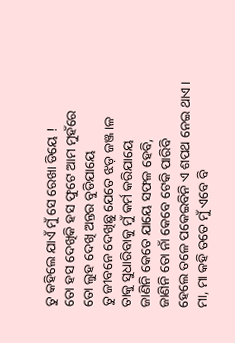ତୁ କହିଲେ ଯାଏଁ ମୁଁ ସେ ରେଖା ଡିୟେ !
ତୋ ହସ ଦେଖିକି ହସ ଫୁଟେ ଆମ ମୁହଁରେ
ତୋ ଲୁହ ଦେଖି ଅନ୍ତର ବୁଡିଯାୟେ
ତୁ ଜୀବନେ ଦେଖିଛୁ ଯେତେ ଝଡ଼ ଜଞ୍ଜ।ଳ
ତାକୁ ସୁଧାରିବାକୁ ମୁଁ କର୍ମ କରିଯାୟେ
ଜାଣିନି କେତେ ଯାୟେ ସଫଳ ହେବି,
ଜାଣିନି ତୋ ନାଁ କେବେ ଟେକି ପାରିବି
ହେଲେ ତଳେ ପକେଇବିନି ଏ ଶପଥ ନେଇ ଥାଏ ।
ମା, ମା କହି ତତେ ମୁଁ ଏବେ ବି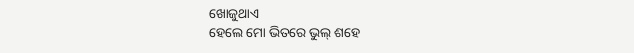ଖୋଜୁଥାଏ
ହେଲେ ମୋ ଭିତରେ ଭୁଲ୍ ଶହେ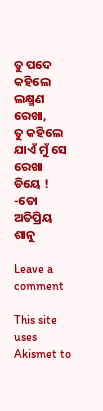ତୁ ପଦେ କହିଲେ ଲକ୍ଷ୍ମଣ ରେଖା,
ତୁ କହିଲେ ଯାଏଁ ମୁଁ ସେ ରେଖା ଡିୟେ !
-ତୋ ଅତିପ୍ରିୟ ଶାନୁ

Leave a comment

This site uses Akismet to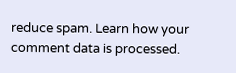reduce spam. Learn how your comment data is processed.